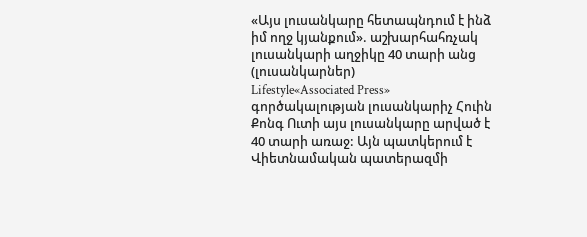«Այս լուսանկարը հետապնդում է ինձ իմ ողջ կյանքում». աշխարհահռչակ լուսանկարի աղջիկը 40 տարի անց (լուսանկարներ)
Lifestyle«Associated Press» գործակալության լուսանկարիչ Հուին Քոնգ Ուտի այս լուսանկարը արված է 40 տարի առաջ: Այն պատկերում է Վիետնամական պատերազմի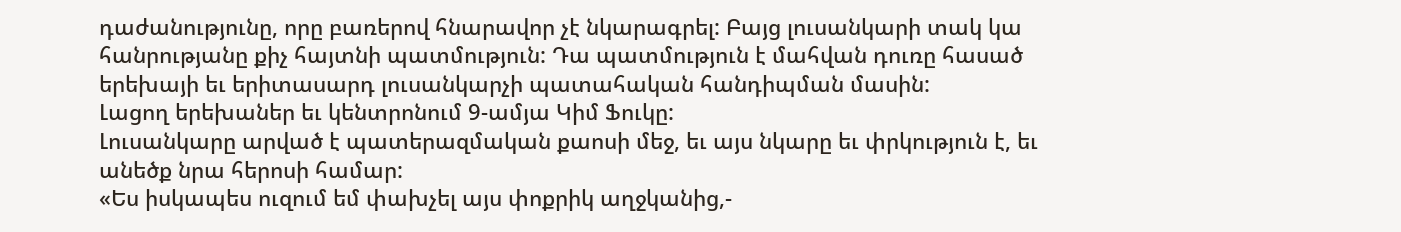դաժանությունը, որը բառերով հնարավոր չէ նկարագրել: Բայց լուսանկարի տակ կա հանրությանը քիչ հայտնի պատմություն: Դա պատմություն է մահվան դուռը հասած երեխայի եւ երիտասարդ լուսանկարչի պատահական հանդիպման մասին:
Լացող երեխաներ եւ կենտրոնում 9-ամյա Կիմ Ֆուկը:
Լուսանկարը արված է պատերազմական քաոսի մեջ, եւ այս նկարը եւ փրկություն է, եւ անեծք նրա հերոսի համար:
«Ես իսկապես ուզում եմ փախչել այս փոքրիկ աղջկանից,-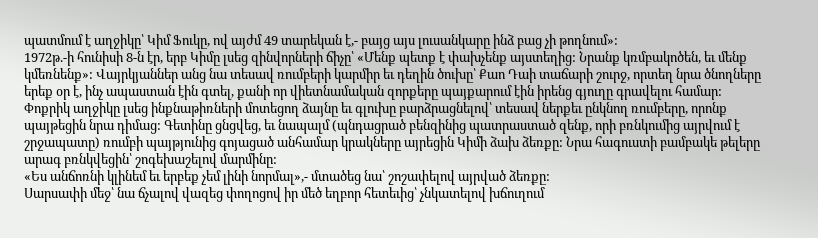պատմում է աղջիկը՝ Կիմ Ֆուկը, ով այժմ 49 տարեկան է,- բայց այս լուսանկարը ինձ բաց չի թողնում»:
1972թ.-ի հունիսի 8-ն էր, երբ Կիմը լսեց զինվորների ճիչը՝ «Մենք պետք է փախչենք այստեղից: Նրանք կռմբակոծեն, եւ մենք կմեռնենք»: Վայրկյաններ անց նա տեսավ ռումբերի կարմիր եւ դեղին ծուխը՝ Քաո Դաի տաճարի շուրջ, որտեղ նրա ծնողները երեք օր է, ինչ ապաստան էին գտել, քանի որ վիետնամական զորքերը պայքարում էին իրենց գյուղը գրավելու համար:
Փոքրիկ աղջիկը լսեց ինքնաթիռների մոտեցող ձայնը եւ գլուխը բարձրացնելով՝ տեսավ ներքեւ ընկնող ռումբերը, որոնք պայթեցին նրա դիմաց: Գետինը ցնցվեց, եւ նապալմ (պնդացրած բենզինից պատրաստած զենք, որի բռնկումից այրվում է շրջապատը) ռումբի պայթյունից գոյացած անհամար կրակները այրեցին Կիմի ձախ ձեռքը: Նրա հագուստի բամբակե թելերը արագ բռնկվեցին՝ շոգեխաշելով մարմինը:
«Ես անճոռնի կլինեմ եւ երբեք չեմ լինի նորմալ»,- մտածեց նա՝ շոշափելով այրված ձեռքը:
Սարսափի մեջ՝ նա ճչալով վազեց փողոցով իր մեծ եղբոր հետեւից՝ չնկատելով խճուղում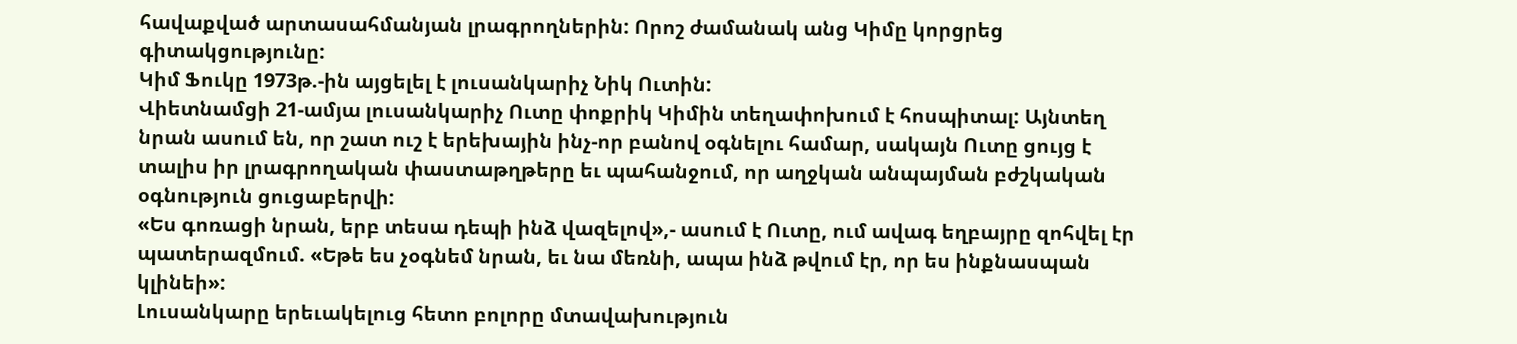հավաքված արտասահմանյան լրագրողներին: Որոշ ժամանակ անց Կիմը կորցրեց գիտակցությունը:
Կիմ Ֆուկը 1973թ.-ին այցելել է լուսանկարիչ Նիկ Ուտին:
Վիետնամցի 21-ամյա լուսանկարիչ Ուտը փոքրիկ Կիմին տեղափոխում է հոսպիտալ: Այնտեղ նրան ասում են, որ շատ ուշ է երեխային ինչ-որ բանով օգնելու համար, սակայն Ուտը ցույց է տալիս իր լրագրողական փաստաթղթերը եւ պահանջում, որ աղջկան անպայման բժշկական օգնություն ցուցաբերվի:
«Ես գոռացի նրան, երբ տեսա դեպի ինձ վազելով»,- ասում է Ուտը, ում ավագ եղբայրը զոհվել էր պատերազմում. «Եթե ես չօգնեմ նրան, եւ նա մեռնի, ապա ինձ թվում էր, որ ես ինքնասպան կլինեի»:
Լուսանկարը երեւակելուց հետո բոլորը մտավախություն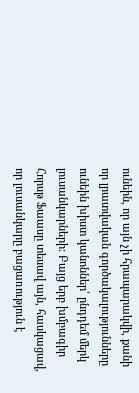ունեին, որ այն չի հրապարակվի, քանի որ լրատվական գործակալությունները ունեին խիստ կանոններ՝ ընդդեմ մերկ լուսանկարների: Բայց երբ խմբագիր Հորսթ Ֆաասը տեսավ այն, հասկացավ, որ լուսանկարը բացառություն է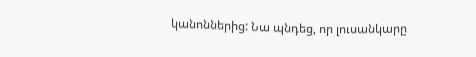կանոններից: Նա պնդեց, որ լուսանկարը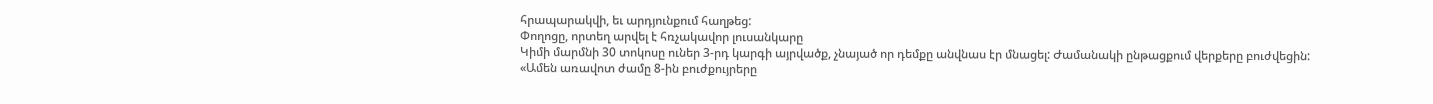հրապարակվի, եւ արդյունքում հաղթեց:
Փողոցը, որտեղ արվել է հռչակավոր լուսանկարը
Կիմի մարմնի 30 տոկոսը ուներ 3-րդ կարգի այրվածք, չնայած որ դեմքը անվնաս էր մնացել: Ժամանակի ընթացքում վերքերը բուժվեցին: «Ամեն առավոտ ժամը 8-ին բուժքույրերը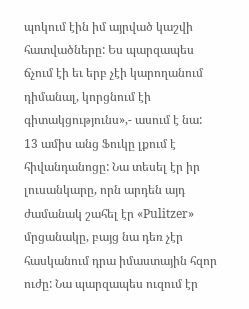պոկում էին իմ այրված կաշվի հատվածները: Ես պարզապես ճչում էի եւ երբ չէի կարողանում դիմանալ, կորցնում էի գիտակցությունս»,- ասում է նա:
13 ամիս անց Ֆուկը լքում է հիվանդանոցը: Նա տեսել էր իր լուսանկարը, որն արդեն այդ ժամանակ շահել էր «Pulitzer» մրցանակը, բայց նա դեռ չէր հասկանում դրա իմաստային հզոր ուժը: Նա պարզապես ուզում էր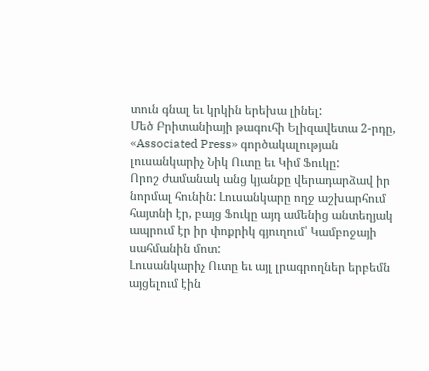տուն գնալ եւ կրկին երեխա լինել:
Մեծ Բրիտանիայի թագուհի Ելիզավետա 2-րդը, «Associated Press» գործակալության լուսանկարիչ Նիկ Ուտը եւ Կիմ Ֆուկը:
Որոշ ժամանակ անց կյանքը վերադարձավ իր նորմալ հունին: Լուսանկարը ողջ աշխարհում հայտնի էր, բայց Ֆուկը այդ ամենից անտեղյակ ապրում էր իր փոքրիկ գյուղում՝ Կամբոջայի սահմանին մոտ:
Լուսանկարիչ Ուտը եւ այլ լրագրողներ երբեմն այցելում էին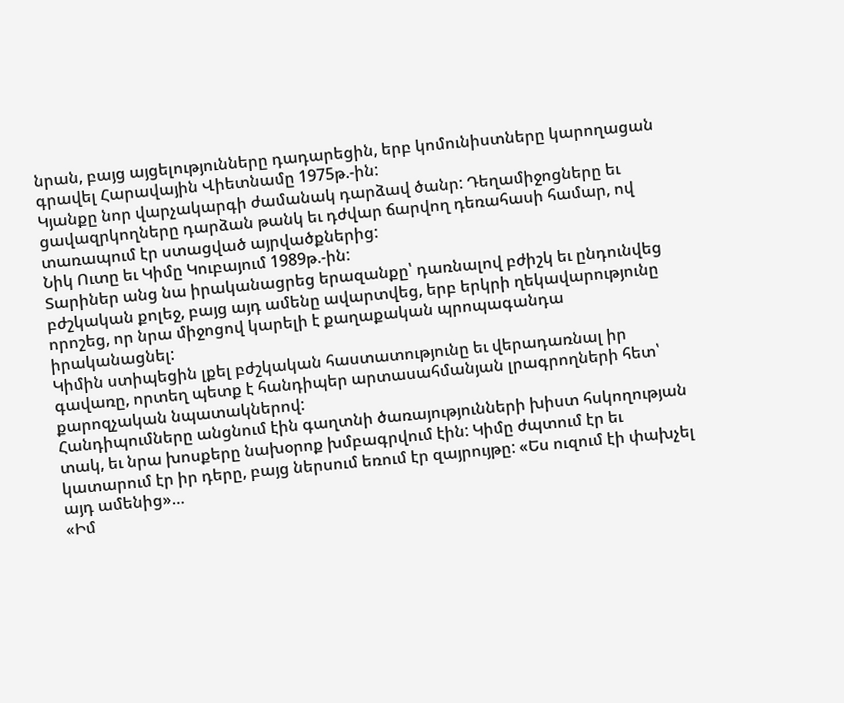նրան, բայց այցելությունները դադարեցին, երբ կոմունիստները կարողացան գրավել Հարավային Վիետնամը 1975թ.-ին:
Կյանքը նոր վարչակարգի ժամանակ դարձավ ծանր: Դեղամիջոցները եւ ցավազրկողները դարձան թանկ եւ դժվար ճարվող դեռահասի համար, ով տառապում էր ստացված այրվածքներից:
Նիկ Ուտը եւ Կիմը Կուբայում 1989թ.-ին:
Տարիներ անց նա իրականացրեց երազանքը՝ դառնալով բժիշկ եւ ընդունվեց բժշկական քոլեջ, բայց այդ ամենը ավարտվեց, երբ երկրի ղեկավարությունը որոշեց, որ նրա միջոցով կարելի է քաղաքական պրոպագանդա իրականացնել:
Կիմին ստիպեցին լքել բժշկական հաստատությունը եւ վերադառնալ իր գավառը, որտեղ պետք է հանդիպեր արտասահմանյան լրագրողների հետ՝ քարոզչական նպատակներով:
Հանդիպումները անցնում էին գաղտնի ծառայությունների խիստ հսկողության տակ, եւ նրա խոսքերը նախօրոք խմբագրվում էին: Կիմը ժպտում էր եւ կատարում էր իր դերը, բայց ներսում եռում էր զայրույթը: «Ես ուզում էի փախչել այդ ամենից»…
«Իմ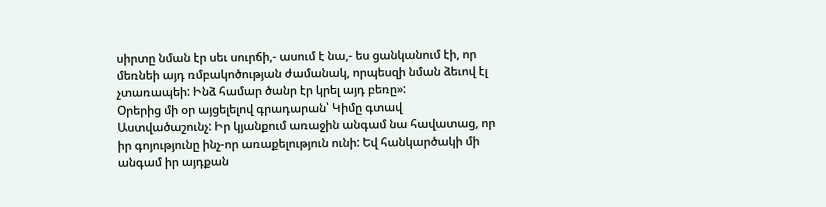սիրտը նման էր սեւ սուրճի,- ասում է նա,- ես ցանկանում էի, որ մեռնեի այդ ռմբակոծության ժամանակ, որպեսզի նման ձեւով էլ չտառապեի: Ինձ համար ծանր էր կրել այդ բեռը»:
Օրերից մի օր այցելելով գրադարան՝ Կիմը գտավ Աստվածաշունչ: Իր կյանքում առաջին անգամ նա հավատաց, որ իր գոյությունը ինչ-որ առաքելություն ունի: Եվ հանկարծակի մի անգամ իր այդքան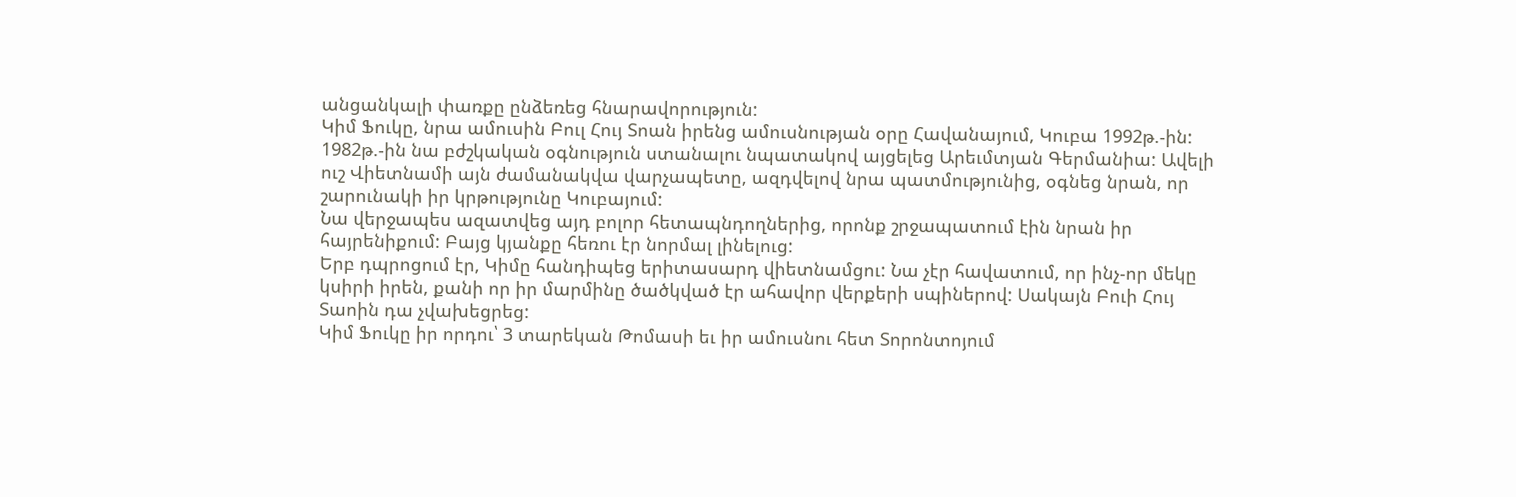անցանկալի փառքը ընձեռեց հնարավորություն:
Կիմ Ֆուկը, նրա ամուսին Բուլ Հույ Տոան իրենց ամուսնության օրը Հավանայում, Կուբա 1992թ.-ին:
1982թ.-ին նա բժշկական օգնություն ստանալու նպատակով այցելեց Արեւմտյան Գերմանիա: Ավելի ուշ Վիետնամի այն ժամանակվա վարչապետը, ազդվելով նրա պատմությունից, օգնեց նրան, որ շարունակի իր կրթությունը Կուբայում:
Նա վերջապես ազատվեց այդ բոլոր հետապնդողներից, որոնք շրջապատում էին նրան իր հայրենիքում: Բայց կյանքը հեռու էր նորմալ լինելուց:
Երբ դպրոցում էր, Կիմը հանդիպեց երիտասարդ վիետնամցու: Նա չէր հավատում, որ ինչ-որ մեկը կսիրի իրեն, քանի որ իր մարմինը ծածկված էր ահավոր վերքերի սպիներով: Սակայն Բուի Հույ Տաոին դա չվախեցրեց:
Կիմ Ֆուկը իր որդու՝ 3 տարեկան Թոմասի եւ իր ամուսնու հետ Տորոնտոյում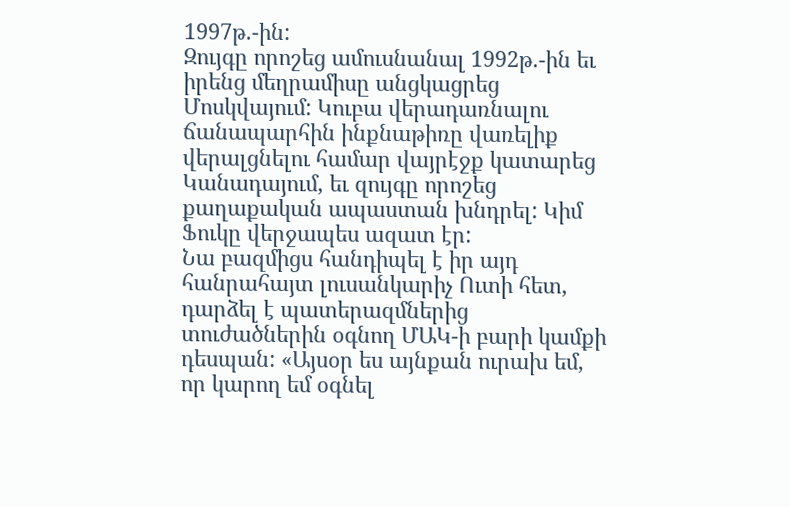1997թ.-ին:
Զույգը որոշեց ամուսնանալ 1992թ.-ին եւ իրենց մեղրամիսը անցկացրեց Մոսկվայում: Կուբա վերադառնալու ճանապարհին ինքնաթիռը վառելիք վերալցնելու համար վայրէջք կատարեց Կանադայում, եւ զույգը որոշեց քաղաքական ապաստան խնդրել: Կիմ Ֆուկը վերջապես ազատ էր:
Նա բազմիցս հանդիպել է իր այդ հանրահայտ լուսանկարիչ Ուտի հետ, դարձել է պատերազմներից տուժածներին օգնող ՄԱԿ-ի բարի կամքի դեսպան: «Այսօր ես այնքան ուրախ եմ, որ կարող եմ օգնել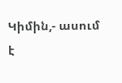Կիմին,- ասում է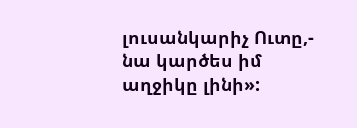լուսանկարիչ Ուտը,- նա կարծես իմ աղջիկը լինի»: